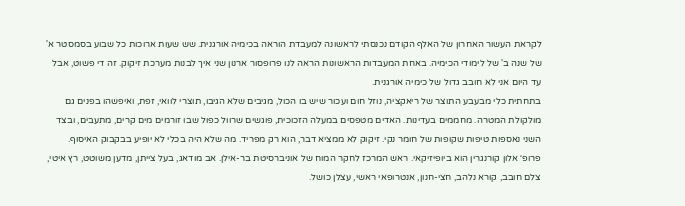לקראת העשור האחרון של האלף הקודם נכנסתי לראשונה למעבדת הוראה בכימיה אורגנית. שש שעות ארוכות כל שבוע בסמסטר א' של שנה ב' של לימודי הכימיה. באחת המעבדות הראשונות הראה לנו פרופסור ארנון שני איך לבנות מערכת זיקוק. זה די פשוט, אבל עד היום אני לא חובב גדול של כימיה אורגנית.
בתחתית כלי מבעבע התוצר של ריאקציה, נוזל חום ועכור שיש בו הכול, מגיבים שלא הגיבו, תוצרי לוואי, זפת, ואיפשהו בפנים גם מולקולת המטרה. מחממים בעדינות. האדים מטפסים במעלה הזכוכית, פוגשים שרוול כפול שבו זורמים מים קרים, מתעבים, ובצד השני נאספות טיפות שקופות של חומר נקי. זיקוק לא ממציא דבר, הוא רק מפריד. מה שלא היה בכלי לא יופיע בבקבוק האיסוף.
פרופ׳ אלון קורנגרין הוא ביופיזיקאי. ראש המרכז לחקר המוח של אוניברסיטת בר-אילן. אב מודאג, בעל צייתן, מדען משוטט, רץ איטי, צלם חובב, קורא נלהב, חצי-חנון, אנטרופאי ראשי, עצלן כושל.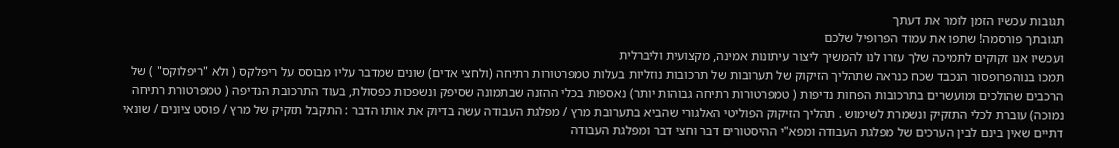תגובות עכשיו הזמן לומר את דעתך
תגובתך פורסמה! שתפו את עמוד הפרופיל שלכם
ועכשיו אנו זקוקים לתמיכה שלך עזרו לנו להמשיך ליצור עיתונות אמינה, מקצועית וליברלית
תמכו בנוהפרופסור הנכבד שכח כנראה שתהליך הזיקוק של תערובות של תרכובות נוזליות בעלות טמפרטורות רתיחה (ולחצי אדים) שונים שמדבר עליו מבוסס על ריפלקס ( ולא "ריפלוקס" ) של הרכבים שהולכים ומועשרים בתרכובות הפחות נדיפות ( טמפרטורות רתיחה גבוהות יותר) נאספות בכלי ההזנה שבתמונה שסיפק ונשפכות כפסולת, בעוד התרכובת הנדיפה ( טמפרטורת רתיחה נמוכה) עוברת לכלי התזקיק ונשמרת לשימוש . תהליך הזיקוק הפוליטי האלגורי שהביא בתערובת מרץ / מפלגת העבודה עשה בדיוק את אותו הדבר : התקבל תזקיק של מרץ / פוסט ציונים / שונאי דתיים שאין בינם לבין הערכים של מפלגת העבודה ומפא"י ההיסטורים דבר וחצי דבר ומפלגת העבודה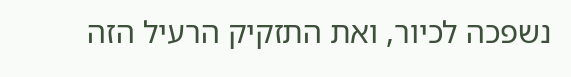נשפכה לכיור, ואת התזקיק הרעיל הזה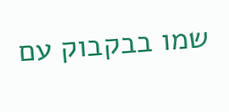שמו בבקבוק עם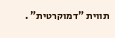תווית "דמוקרטית" .